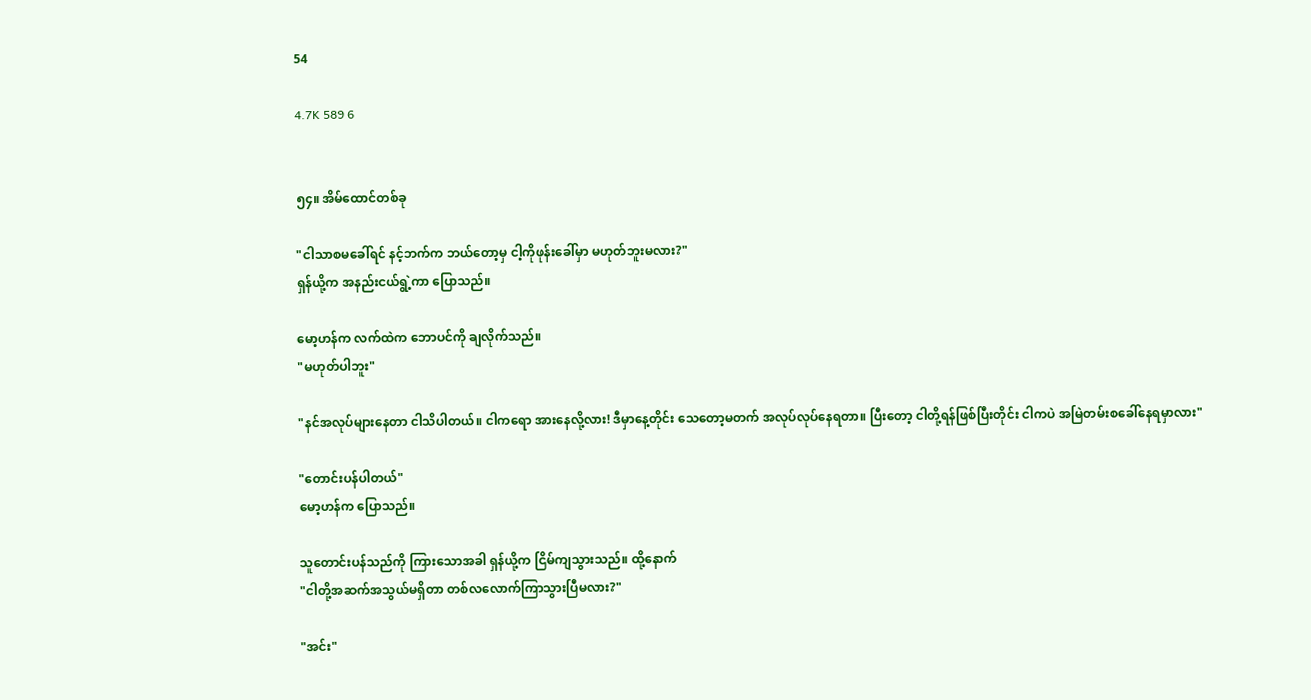54

4.7K 589 6


၅၄။ အိမ်ထောင်တစ်ခု

"ငါသာစမခေါ်ရင် နင့်ဘက်က ဘယ်တော့မှ ငါ့ကိုဖုန်းခေါ်မှာ မဟုတ်ဘူးမလား?"
ရှန်ယို့က အနည်းငယ်ရွဲ့ကာ ပြောသည်။

မော့ဟန်က လက်ထဲက ဘောပင်ကို ချလိုက်သည်။
"မဟုတ်ပါဘူး"

"နင်အလုပ်များနေတာ ငါသိပါတယ်။ ငါကရော အားနေလို့လား! ဒီမှာနေ့တိုင်း သေတော့မတက် အလုပ်လုပ်နေရတာ။ ပြီးတော့ ငါတို့ရန်ဖြစ်ပြီးတိုင်း ငါကပဲ အမြဲတမ်းစခေါ်နေရမှာလား"

"တောင်းပန်ပါတယ်"
မော့ဟန်က ပြောသည်။

သူတောင်းပန်သည်ကို ကြားသောအခါ ရှန်ယို့က ငြိမ်ကျသွားသည်။ ထို့နောက်
"ငါတို့အဆက်အသွယ်မရှိတာ တစ်လလောက်ကြာသွားပြီမလား?"

"အင်း"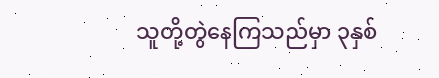သူတို့တွဲနေကြသည်မှာ ၃နှစ်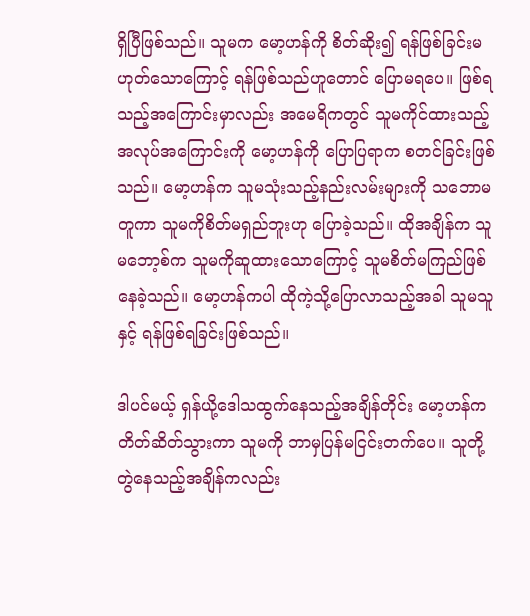ရှိပြီဖြစ်သည်။ သူမက မော့ဟန်ကို စိတ်ဆိုး၍ ရန်ဖြစ်ခြင်းမဟုတ်သောကြောင့် ရန်ဖြစ်သည်ဟူတောင် ပြောမရပေ။ ဖြစ်ရသည့်အကြောင်းမှာလည်း အမေရိကတွင် သူမကိုင်ထားသည့် အလုပ်အကြောင်းကို မော့ဟန်ကို ပြောပြရာက စတင်ခြင်းဖြစ်သည်။ မော့ဟန်က သူမသုံးသည့်နည်းလမ်းများကို သဘောမတူကာ သူမကိုစိတ်မရှည်ဘူးဟု ပြောခဲ့သည်။ ထိုအချိန်က သူမဘော့စ်က သူမကိုဆူထားသောကြောင့် သူမစိတ်မကြည်ဖြစ်နေခဲ့သည်။ မော့ဟန်ကပါ ထိုကဲ့သို့ပြောလာသည့်အခါ သူမသူနှင့် ရန်ဖြစ်ရခြင်းဖြစ်သည်။

ဒါပင်မယ့် ရှန်ယို့ဒေါသထွက်နေသည့်အချိန်တိုင်း မော့ဟန်က တိတ်ဆိတ်သွားကာ သူမကို ဘာမှပြန်မငြင်းတက်ပေ။ သူတို့တွဲနေသည့်အချိန်ကလည်း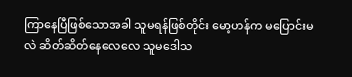ကြာနေပြီဖြစ်သောအခါ သူမရန်ဖြစ်တိုင်း မော့ဟန်က မပြောင်းမလဲ ဆိတ်ဆိတ်နေလေလေ သူမဒေါသ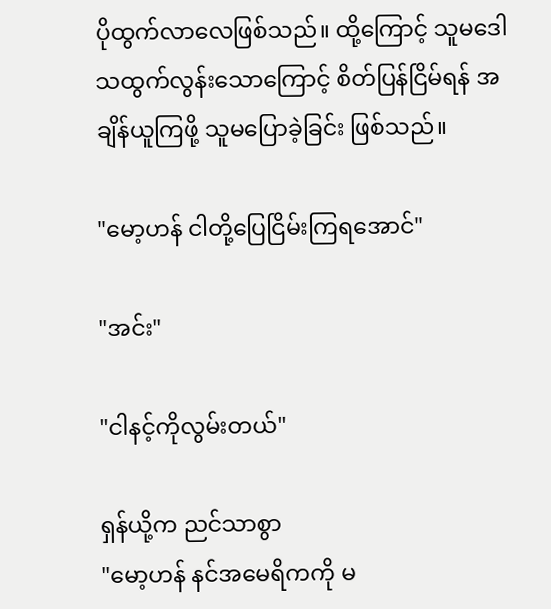ပိုထွက်လာလေဖြစ်သည်။ ထို့ကြောင့် သူမဒေါသထွက်လွန်းသောကြောင့် စိတ်ပြန်ငြိမ်ရန် အချိန်ယူကြဖို့ သူမပြောခဲ့ခြင်း ဖြစ်သည်။

"မော့ဟန် ငါတို့ပြေငြိမ်းကြရအောင်"

"အင်း"

"ငါနင့်ကိုလွမ်းတယ်"

ရှန်ယို့က ညင်သာစွာ
"မော့ဟန် နင်အမေရိကကို မ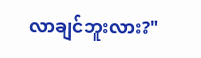လာချင်ဘူးလား?"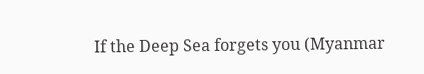If the Deep Sea forgets you (Myanmar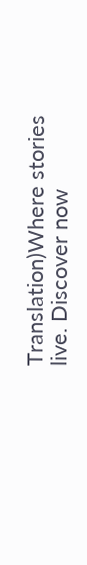Translation)Where stories live. Discover now